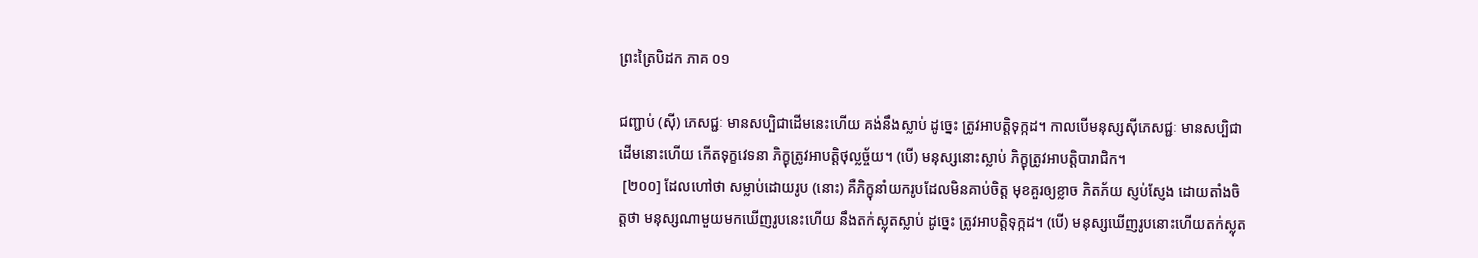ព្រះត្រៃបិដក ភាគ ០១

ជញ្ជាប់ (ស៊ី) ភេសជ្ជៈ មានសប្បិជាដើមនេះហើយ គង់នឹងស្លាប់ ដូច្នេះ ត្រូវអាបត្តិទុក្កដ។ កាលបើមនុស្សស៊ីភេសជ្ជៈ មានសប្បិជាដើមនោះហើយ កើតទុក្ខវេទនា ភិក្ខុត្រូវអាបត្តិថុល្លច្ច័យ។ (បើ) មនុស្សនោះស្លាប់ ភិក្ខុត្រូវអាបត្តិបារាជិក។
 [២០០] ដែលហៅថា សម្លាប់ដោយរូប (នោះ) គឺភិក្ខុនាំយករូបដែលមិនគាប់ចិត្ត មុខគួរឲ្យខ្លាច ភិតភ័យ ស្ញប់ស្ញែង ដោយតាំងចិត្តថា មនុស្សណាមួយមកឃើញរូបនេះហើយ នឹងតក់ស្លុតស្លាប់ ដូច្នេះ ត្រូវអាបត្តិទុក្កដ។ (បើ) មនុស្សឃើញរូបនោះហើយតក់ស្លុត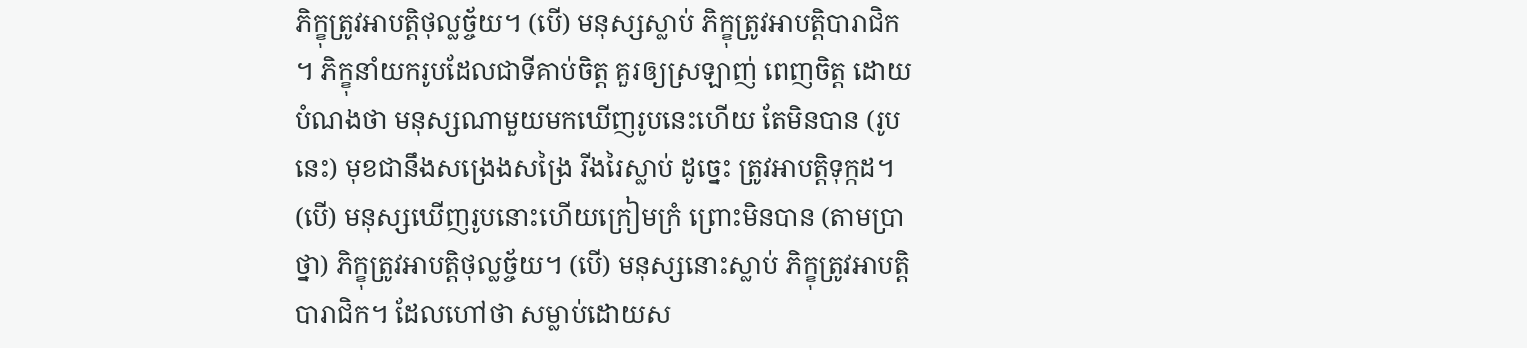ភិក្ខុត្រូវអាបត្តិថុល្លច្ច័យ។ (បើ) មនុស្សស្លាប់ ភិក្ខុត្រូវអាបត្តិបារាជិក។ ភិក្ខុនាំយករូបដែលជាទីគាប់ចិត្ត គួរឲ្យស្រឡាញ់ ពេញចិត្ត ដោយបំណងថា មនុស្សណាមួយមកឃើញរូបនេះហើយ តែមិនបាន (រូបនេះ) មុខជានឹងសង្រេងសង្រៃ រីងរៃស្លាប់ ដូច្នេះ ត្រូវអាបត្តិទុក្កដ។ (បើ) មនុស្សឃើញរូបនោះហើយក្រៀមក្រំ ព្រោះមិនបាន (តាមប្រាថ្នា) ភិក្ខុត្រូវអាបត្តិថុល្លច្ច័យ។ (បើ) មនុស្សនោះស្លាប់ ភិក្ខុត្រូវអាបត្តិបារាជិក។ ដែលហៅថា សម្លាប់ដោយស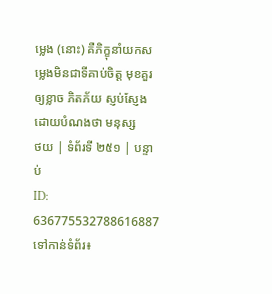ម្លេង (នោះ) គឺភិក្ខុនាំយកសម្លេងមិនជាទីគាប់ចិត្ត មុខគួរឲ្យខ្លាច ភិតភ័យ ស្ញប់ស្ញែង ដោយបំណងថា មនុស្ស
ថយ | ទំព័រទី ២៥១ | បន្ទាប់
ID: 636775532788616887
ទៅកាន់ទំព័រ៖